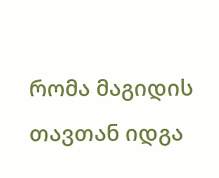რომა მაგიდის თავთან იდგა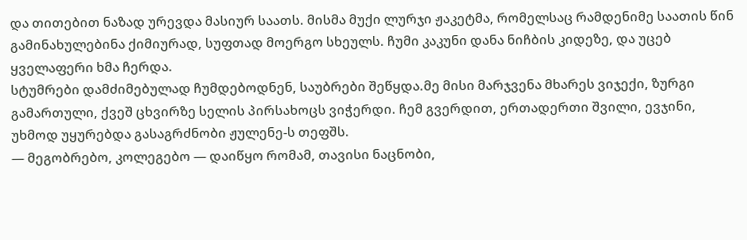და თითებით ნაზად ურევდა მასიურ საათს. მისმა მუქი ლურჯი ჟაკეტმა, რომელსაც რამდენიმე საათის წინ გამინახულებინა ქიმიურად, სუფთად მოერგო სხეულს. ჩუმი კაკუნი დანა ნიჩბის კიდეზე, და უცებ ყველაფერი ხმა ჩერდა.
სტუმრები დამძიმებულად ჩუმდებოდნენ, საუბრები შეწყდა.მე მისი მარჯვენა მხარეს ვიჯექი, ზურგი გამართული, ქვეშ ცხვირზე სელის პირსახოცს ვიჭერდი. ჩემ გვერდით, ერთადერთი შვილი, ევჯინი, უხმოდ უყურებდა გასაგრძნობი ჟულენე-ს თეფშს.
— მეგობრებო, კოლეგებო — დაიწყო რომამ, თავისი ნაცნობი,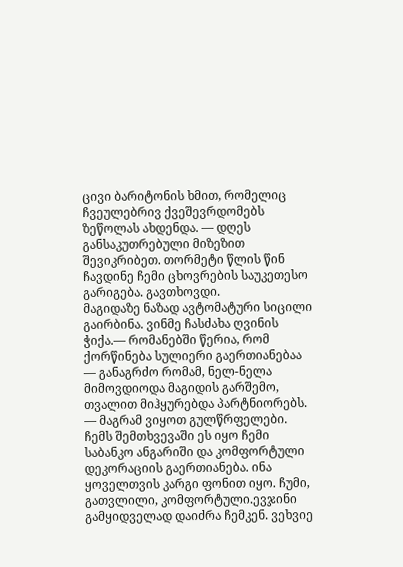ცივი ბარიტონის ხმით, რომელიც ჩვეულებრივ ქვეშევრდომებს ზეწოლას ახდენდა. — დღეს განსაკუთრებული მიზეზით შევიკრიბეთ. თორმეტი წლის წინ ჩავდინე ჩემი ცხოვრების საუკეთესო გარიგება. გავთხოვდი.
მაგიდაზე ნაზად ავტომატური სიცილი გაირბინა. ვინმე ჩასძახა ღვინის ჭიქა.— რომანებში წერია, რომ ქორწინება სულიერი გაერთიანებაა — განაგრძო რომამ, ნელ-ნელა მიმოვდიოდა მაგიდის გარშემო, თვალით მიჰყურებდა პარტნიორებს. — მაგრამ ვიყოთ გულწრფელები.
ჩემს შემთხვევაში ეს იყო ჩემი საბანკო ანგარიში და კომფორტული დეკორაციის გაერთიანება. ინა ყოველთვის კარგი ფონით იყო. ჩუმი, გათვლილი, კომფორტული.ევჯინი გამყიდველად დაიძრა ჩემკენ. ვეხვიე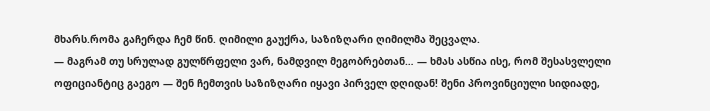მხარს.რომა გაჩერდა ჩემ წინ. ღიმილი გაუქრა, საზიზღარი ღიმილმა შეცვალა.
— მაგრამ თუ სრულად გულწრფელი ვარ, ნამდვილ მეგობრებთან… — ხმას ასწია ისე, რომ შესასვლელი ოფიციანტიც გაეგო — შენ ჩემთვის საზიზღარი იყავი პირველ დღიდან! შენი პროვინციული სიდიადე,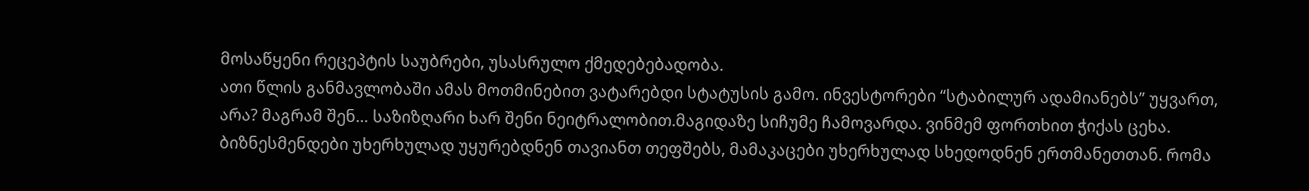მოსაწყენი რეცეპტის საუბრები, უსასრულო ქმედებებადობა.
ათი წლის განმავლობაში ამას მოთმინებით ვატარებდი სტატუსის გამო. ინვესტორები “სტაბილურ ადამიანებს” უყვართ, არა? მაგრამ შენ… საზიზღარი ხარ შენი ნეიტრალობით.მაგიდაზე სიჩუმე ჩამოვარდა. ვინმემ ფორთხით ჭიქას ცეხა.
ბიზნესმენდები უხერხულად უყურებდნენ თავიანთ თეფშებს, მამაკაცები უხერხულად სხედოდნენ ერთმანეთთან. რომა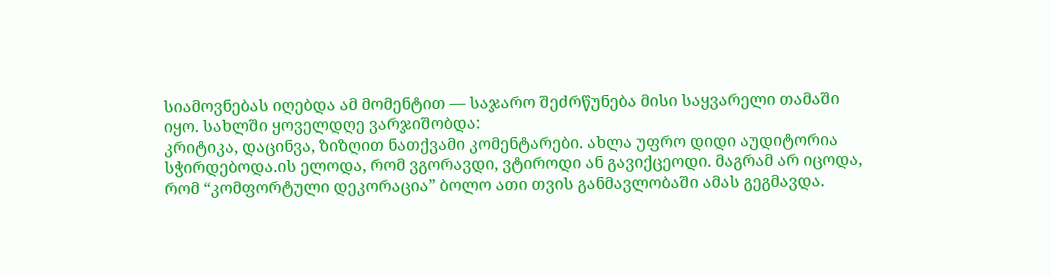სიამოვნებას იღებდა ამ მომენტით — საჯარო შეძრწუნება მისი საყვარელი თამაში იყო. სახლში ყოველდღე ვარჯიშობდა:
კრიტიკა, დაცინვა, ზიზღით ნათქვამი კომენტარები. ახლა უფრო დიდი აუდიტორია სჭირდებოდა.ის ელოდა, რომ ვგორავდი, ვტიროდი ან გავიქცეოდი. მაგრამ არ იცოდა, რომ “კომფორტული დეკორაცია” ბოლო ათი თვის განმავლობაში ამას გეგმავდა.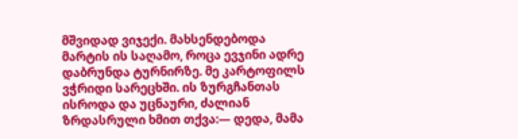მშვიდად ვიჯექი. მახსენდებოდა მარტის ის საღამო, როცა ევჯინი ადრე დაბრუნდა ტურნირზე. მე კარტოფილს ვჭრიდი სარეცხში. ის ზურგჩანთას ისროდა და უცნაური, ძალიან ზრდასრული ხმით თქვა:— დედა, მამა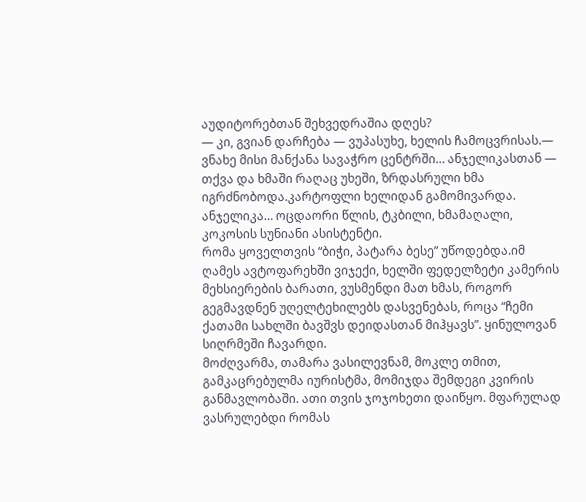აუდიტორებთან შეხვედრაშია დღეს?
— კი, გვიან დარჩება — ვუპასუხე, ხელის ჩამოცვრისას.— ვნახე მისი მანქანა სავაჭრო ცენტრში… ანჯელიკასთან — თქვა და ხმაში რაღაც უხეში, ზრდასრული ხმა იგრძნობოდა.კარტოფლი ხელიდან გამომივარდა. ანჯელიკა… ოცდაორი წლის, ტკბილი, ხმამაღალი, კოკოსის სუნიანი ასისტენტი.
რომა ყოველთვის “ბიჭი, პატარა ბესე” უწოდებდა.იმ ღამეს ავტოფარეხში ვიჯექი, ხელში ფედელზეტი კამერის მეხსიერების ბარათი, ვუსმენდი მათ ხმას, როგორ გეგმავდნენ უღელტეხილებს დასვენებას, როცა “ჩემი ქათამი სახლში ბავშვს დეიდასთან მიჰყავს”. ყინულოვან სიღრმეში ჩავარდი.
მოძღვარმა, თამარა ვასილევნამ, მოკლე თმით, გამკაცრებულმა იურისტმა, მომიჯდა შემდეგი კვირის განმავლობაში. ათი თვის ჯოჯოხეთი დაიწყო. მფარულად ვასრულებდი რომას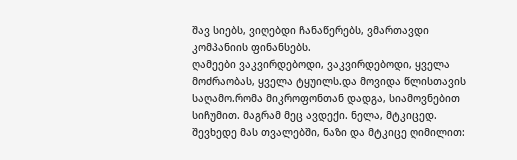შავ სიებს, ვიღებდი ჩანაწერებს, ვმართავდი კომპანიის ფინანსებს.
ღამეები ვაკვირდებოდი, ვაკვირდებოდი, ყველა მოძრაობას, ყველა ტყუილს.და მოვიდა წლისთავის საღამო.რომა მიკროფონთან დადგა, სიამოვნებით სიჩუმით. მაგრამ მეც ავდექი. ნელა, მტკიცედ. შევხედე მას თვალებში, ნაზი და მტკიცე ღიმილით: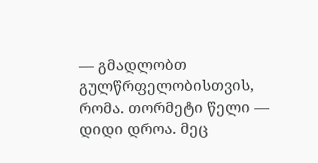— გმადლობთ გულწრფელობისთვის, რომა. თორმეტი წელი — დიდი დროა. მეც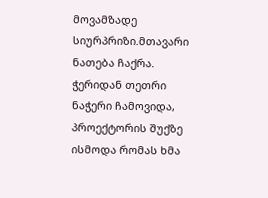მოვამზადე სიურპრიზი.მთავარი ნათება ჩაქრა. ჭერიდან თეთრი ნაჭერი ჩამოვიდა, პროექტორის შუქზე ისმოდა რომას ხმა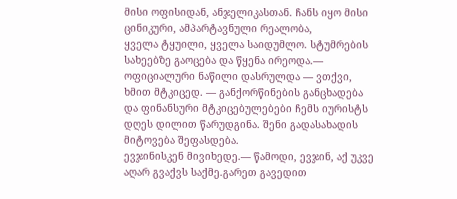მისი ოფისიდან, ანჯელიკასთან. ჩანს იყო მისი ცინიკური, ამპარტავნული რეალობა,
ყველა ტყუილი, ყველა საიდუმლო. სტუმრების სახეებზე გაოცება და წყენა ირეოდა.— ოფიციალური ნაწილი დასრულდა — ვთქვი, ხმით მტკიცედ. — განქორწინების განცხადება და ფინანსური მტკიცებულებები ჩემს იურისტს დღეს დილით წარუდგინა. შენი გადასახადის მიტოვება შეფასდება.
ევჯინისკენ მივიხედე.— წამოდი, ევჯინ, აქ უკვე აღარ გვაქვს საქმე.გარეთ გავედით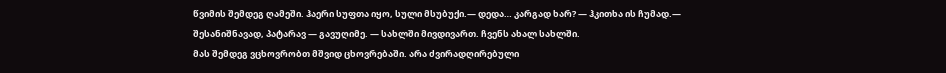წვიმის შემდეგ ღამეში. ჰაერი სუფთა იყო, სული მსუბუქი.— დედა… კარგად ხარ? — ჰკითხა ის ჩუმად.— შესანიშნავად, პატარავ — გავუღიმე. — სახლში მივდივართ. ჩვენს ახალ სახლში.
მას შემდეგ ვცხოვრობთ მშვიდ ცხოვრებაში. არა ძვირადღირებული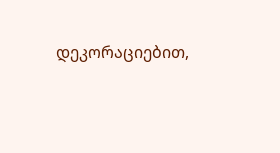დეკორაციებით,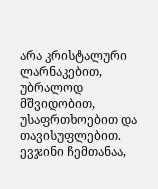არა კრისტალური ლარნაკებით, უბრალოდ მშვიდობით, უსაფრთხოებით და თავისუფლებით. ევჯინი ჩემთანაა,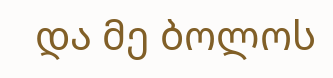და მე ბოლოს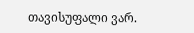თავისუფალი ვარ.